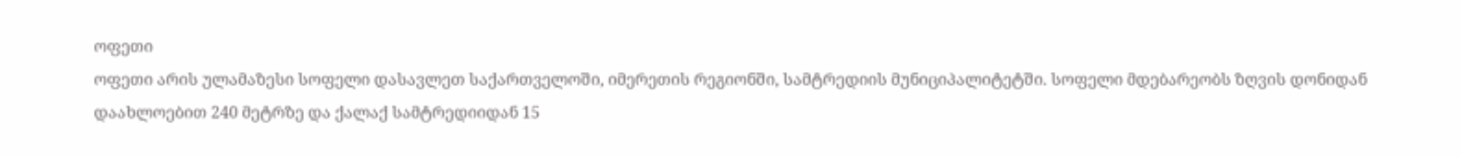ოფეთი
ოფეთი არის ულამაზესი სოფელი დასავლეთ საქართველოში, იმერეთის რეგიონში, სამტრედიის მუნიციპალიტეტში. სოფელი მდებარეობს ზღვის დონიდან დაახლოებით 240 მეტრზე და ქალაქ სამტრედიიდან 15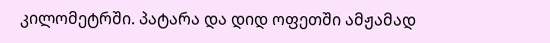კილომეტრში. პატარა და დიდ ოფეთში ამჟამად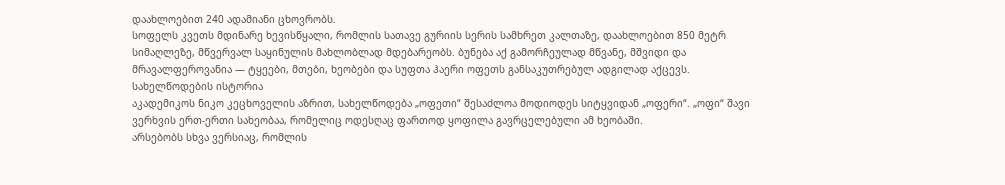დაახლოებით 240 ადამიანი ცხოვრობს.
სოფელს კვეთს მდინარე ხევისწყალი, რომლის სათავე გურიის სერის სამხრეთ კალთაზე, დაახლოებით 850 მეტრ სიმაღლეზე, მწვერვალ საყინულის მახლობლად მდებარეობს. ბუნება აქ გამორჩეულად მწვანე, მშვიდი და მრავალფეროვანია — ტყეები, მთები, ხეობები და სუფთა ჰაერი ოფეთს განსაკუთრებულ ადგილად აქცევს.
სახელწოდების ისტორია
აკადემიკოს ნიკო კეცხოველის აზრით, სახელწოდება „ოფეთი“ შესაძლოა მოდიოდეს სიტყვიდან „ოფერი“. „ოფი“ შავი ვერხვის ერთ-ერთი სახეობაა, რომელიც ოდესღაც ფართოდ ყოფილა გავრცელებული ამ ხეობაში.
არსებობს სხვა ვერსიაც, რომლის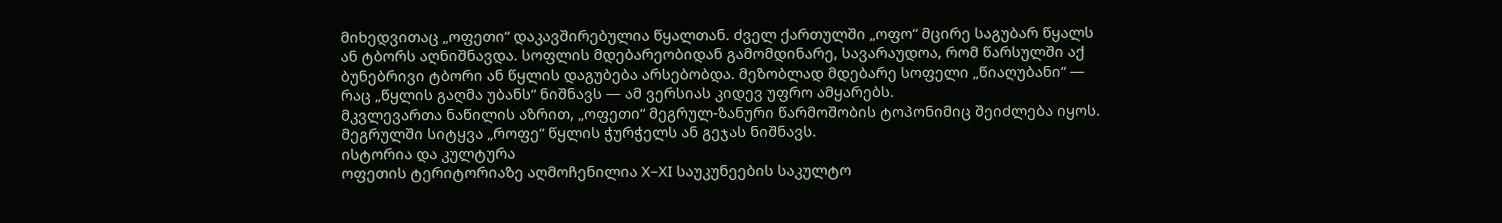მიხედვითაც „ოფეთი“ დაკავშირებულია წყალთან. ძველ ქართულში „ოფო“ მცირე საგუბარ წყალს ან ტბორს აღნიშნავდა. სოფლის მდებარეობიდან გამომდინარე, სავარაუდოა, რომ წარსულში აქ ბუნებრივი ტბორი ან წყლის დაგუბება არსებობდა. მეზობლად მდებარე სოფელი „წიაღუბანი“ — რაც „წყლის გაღმა უბანს“ ნიშნავს — ამ ვერსიას კიდევ უფრო ამყარებს.
მკვლევართა ნაწილის აზრით, „ოფეთი“ მეგრულ-ზანური წარმოშობის ტოპონიმიც შეიძლება იყოს. მეგრულში სიტყვა „როფე“ წყლის ჭურჭელს ან გეჯას ნიშნავს.
ისტორია და კულტურა
ოფეთის ტერიტორიაზე აღმოჩენილია X–XI საუკუნეების საკულტო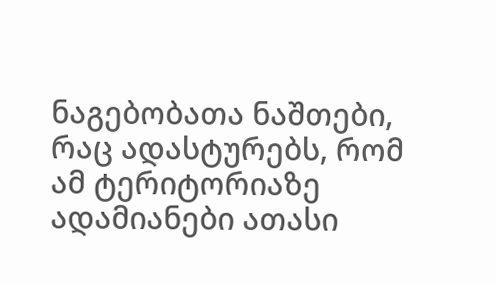ნაგებობათა ნაშთები, რაც ადასტურებს, რომ ამ ტერიტორიაზე ადამიანები ათასი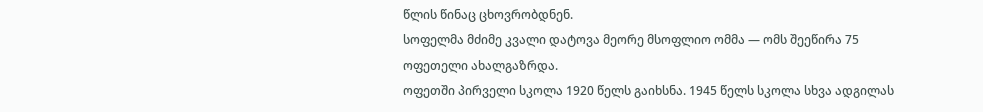წლის წინაც ცხოვრობდნენ.
სოფელმა მძიმე კვალი დატოვა მეორე მსოფლიო ომმა — ომს შეეწირა 75 ოფეთელი ახალგაზრდა.
ოფეთში პირველი სკოლა 1920 წელს გაიხსნა. 1945 წელს სკოლა სხვა ადგილას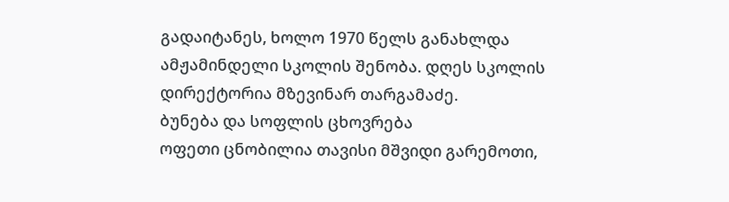გადაიტანეს, ხოლო 1970 წელს განახლდა ამჟამინდელი სკოლის შენობა. დღეს სკოლის დირექტორია მზევინარ თარგამაძე.
ბუნება და სოფლის ცხოვრება
ოფეთი ცნობილია თავისი მშვიდი გარემოთი,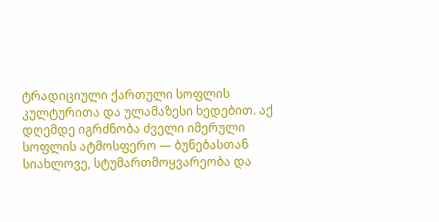ტრადიციული ქართული სოფლის კულტურითა და ულამაზესი ხედებით. აქ დღემდე იგრძნობა ძველი იმერული სოფლის ატმოსფერო — ბუნებასთან სიახლოვე, სტუმართმოყვარეობა და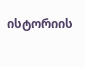ისტორიის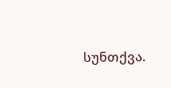სუნთქვა.